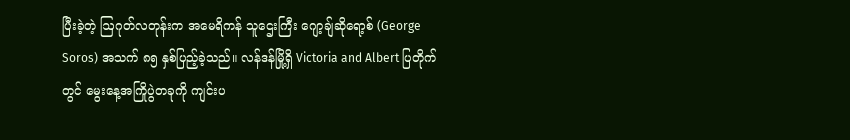ပြီးခဲ့တဲ့ ဩဂုတ်လတုန်းက အမေရိကန် သူဌေးကြီး ဂျော့ချ်ဆိုရော့စ် (George Soros) အသက် ၈၅ နှစ်ပြည့်ခဲ့သည်။ လန်ဒန်မြို့ရှိ Victoria and Albert ပြတိုက်တွင် မွေးနေ့အကြိုပွဲတခုကို ကျင်းပ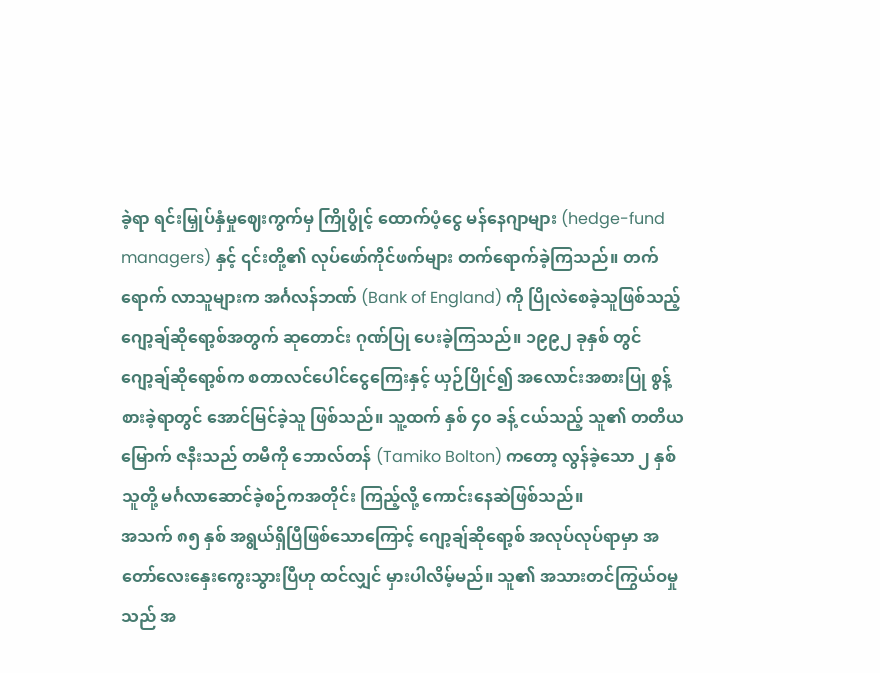ခဲ့ရာ ရင်းမြှုပ်နှံမှုဈေးကွက်မှ ကြိုပွိုင့် ထောက်ပံ့ငွေ မန်နေဂျာများ (hedge-fund managers) နှင့် ၎င်းတို့၏ လုပ်ဖော်ကိုင်ဖက်များ တက်ရောက်ခဲ့ကြသည်။ တက်ရောက် လာသူများက အင်္ဂလန်ဘဏ် (Bank of England) ကို ပြိုလဲစေခဲ့သူဖြစ်သည့် ဂျော့ချ်ဆိုရော့စ်အတွက် ဆုတောင်း ဂုဏ်ပြု ပေးခဲ့ကြသည်။ ၁၉၉၂ ခုနှစ် တွင် ဂျော့ချ်ဆိုရော့စ်က စတာလင်ပေါင်ငွေကြေးနှင့် ယှဉ်ပြိုင်၍ အလောင်းအစားပြု စွန့်စားခဲ့ရာတွင် အောင်မြင်ခဲ့သူ ဖြစ်သည်။ သူ့ထက် နှစ် ၄၀ ခန့် ငယ်သည့် သူ၏ တတိယမြောက် ဇနီးသည် တမီကို ဘောလ်တန် (Tamiko Bolton) ကတော့ လွန်ခဲ့သော ၂ နှစ် သူတို့ မင်္ဂလာဆောင်ခဲ့စဉ်ကအတိုင်း ကြည့်လို့ ကောင်းနေဆဲဖြစ်သည်။
အသက် ၈၅ နှစ် အရွယ်ရှိပြီဖြစ်သောကြောင့် ဂျော့ချ်ဆိုရော့စ် အလုပ်လုပ်ရာမှာ အတော်လေးနှေးကွေးသွားပြီဟု ထင်လျှင် မှားပါလိမ့်မည်။ သူ၏ အသားတင်ကြွယ်ဝမှုသည် အ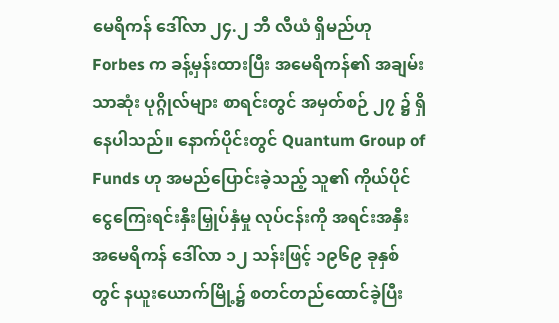မေရိကန် ဒေါ်လာ ၂၄.၂ ဘီ လီယံ ရှိမည်ဟု Forbes က ခန့်မှန်းထားပြီး အမေရိကန်၏ အချမ်းသာဆုံး ပုဂ္ဂိုလ်များ စာရင်းတွင် အမှတ်စဉ် ၂၇ ၌ ရှိနေပါသည်။ နောက်ပိုင်းတွင် Quantum Group of Funds ဟု အမည်ပြောင်းခဲ့သည့် သူ၏ ကိုယ်ပိုင် ငွေကြေးရင်းနှီးမြှုပ်နှံမှု လုပ်ငန်းကို အရင်းအနှီး အမေရိကန် ဒေါ်လာ ၁၂ သန်းဖြင့် ၁၉၆၉ ခုနှစ်တွင် နယူးယောက်မြို့၌ စတင်တည်ထောင်ခဲ့ပြီး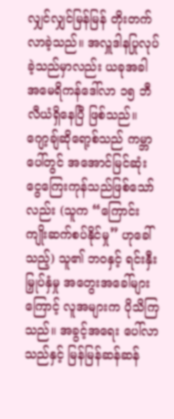လျှင်လျှင်မြန်မြန် တိုးတက်လာခဲ့သည်။ အလှူဒါနပြုလုပ်ခဲ့သည်မှာလည်း ယခုအခါ အမေရိကန်ဒေါ်လာ ၁၅ ဘီလီယံရှိနေပြီ ဖြစ်သည်။
ဂျော့ချ်ဆိုရော့စ်သည် ကမ္ဘာပေါ်တွင် အအောင်မြင်ဆုံး ငွေကြေးကုန်သည်ဖြစ်သော်လည်း (သူက “ကြောင်းကျိုးဆက်စပ်နိုင်မှု” ဟုခေါ်သည့်) သူ၏ ဘဝနှင့် ရင်းနှီးမြှုပ်နှံမှု အတွေးအခေါ်များကြောင့် လူအများက ပိုသိကြသည်။ အခွင့်အရေး ပေါ်လာသည်နှင့် မြန်မြန်ဆန်ဆန်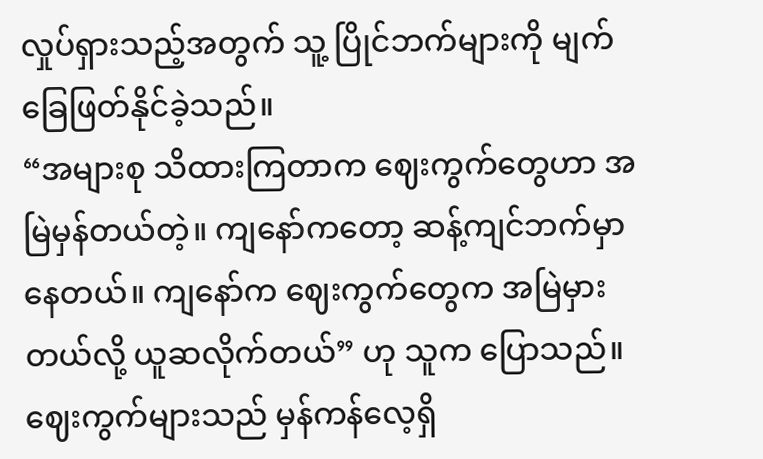လှုပ်ရှားသည့်အတွက် သူ့ ပြိုင်ဘက်များကို မျက်ခြေဖြတ်နိုင်ခဲ့သည်။
“အများစု သိထားကြတာက ဈေးကွက်တွေဟာ အမြဲမှန်တယ်တဲ့။ ကျနော်ကတော့ ဆန့်ကျင်ဘက်မှာ နေတယ်။ ကျနော်က ဈေးကွက်တွေက အမြဲမှားတယ်လို့ ယူဆလိုက်တယ်” ဟု သူက ပြောသည်။ ဈေးကွက်များသည် မှန်ကန်လေ့ရှိ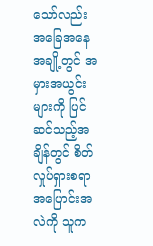သော်လည်း အခြေအနေအချို့တွင် အမှားအယွင်းများကို ပြင်ဆင်သည့်အချိန်တွင် စိတ်လှုပ်ရှားစရာ အပြောင်းအလဲကို သူက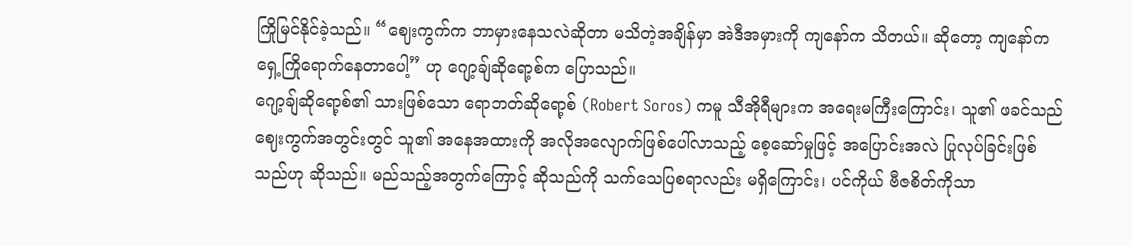ကြိုမြင်နိုင်ခဲ့သည်။ “ဈေးကွက်က ဘာမှားနေသလဲဆိုတာ မသိတဲ့အချိန်မှာ အဲဒီအမှားကို ကျနော်က သိတယ်။ ဆိုတော့ ကျနော်က ရှေ့ကြိုရောက်နေတာပေါ့” ဟု ဂျော့ချ်ဆိုရော့စ်က ပြောသည်။
ဂျော့ချ်ဆိုရော့စ်၏ သားဖြစ်သော ရောဘတ်ဆိုရော့စ် (Robert Soros) ကမူ သီအိုရီများက အရေးမကြီးကြောင်း၊ သူ၏ ဖခင်သည် ဈေးကွက်အတွင်းတွင် သူ၏ အနေအထားကို အလိုအလျောက်ဖြစ်ပေါ်လာသည့် စေ့ဆော်မှုဖြင့် အပြောင်းအလဲ ပြုလုပ်ခြင်းဖြစ်သည်ဟု ဆိုသည်။ မည်သည့်အတွက်ကြောင့် ဆိုသည်ကို သက်သေပြစရာလည်း မရှိကြောင်း၊ ပင်ကိုယ် ဗီဇစိတ်ကိုသာ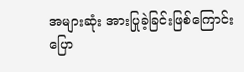အများဆုံး အားပြုခဲ့ခြင်းဖြစ်ကြောင်း ပြော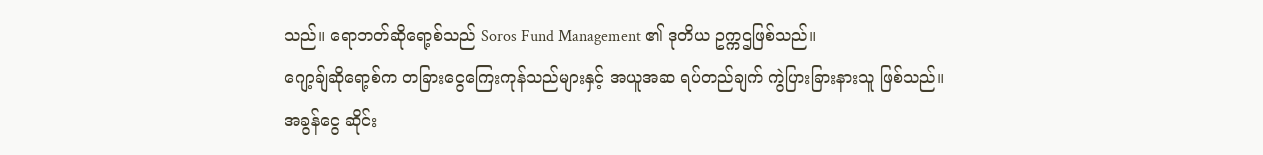သည်။ ရောဘတ်ဆိုရော့စ်သည် Soros Fund Management ၏ ဒုတိယ ဥက္ကဌဖြစ်သည်။
ဂျော့ချ်ဆိုရော့စ်က တခြားငွေကြေးကုန်သည်များနှင့် အယူအဆ ရပ်တည်ချက် ကွဲပြားခြားနားသူ ဖြစ်သည်။
အခွန်ငွေ ဆိုင်း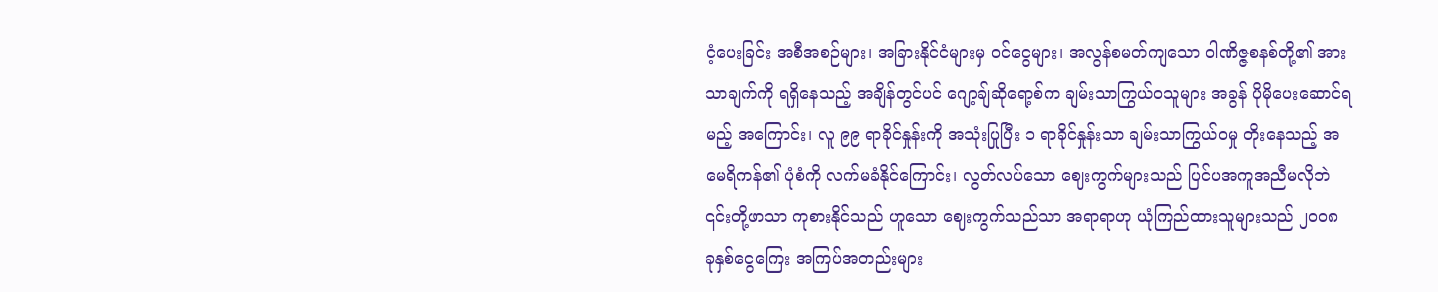ငံ့ပေးခြင်း အစီအစဉ်များ၊ အခြားနိုင်ငံများမှ ဝင်ငွေများ၊ အလွန်စမတ်ကျသော ဝါဏိဇ္ဇစနစ်တို့၏ အားသာချက်ကို ရရှိနေသည့် အချိန်တွင်ပင် ဂျော့ချ်ဆိုရော့စ်က ချမ်းသာကြွယ်ဝသူများ အခွန် ပိုမိုပေးဆောင်ရမည့် အကြောင်း၊ လူ ၉၉ ရာခိုင်နှုန်းကို အသုံးပြုပြီး ၁ ရာခိုင်နှုန်းသာ ချမ်းသာကြွယ်ဝမှု တိုးနေသည့် အမေရိကန်၏ ပုံစံကို လက်မခံနိုင်ကြောင်း၊ လွတ်လပ်သော ဈေးကွက်များသည် ပြင်ပအကူအညီမလိုဘဲ ၎င်းတို့ဖာသာ ကုစားနိုင်သည် ဟူသော ဈေးကွက်သည်သာ အရာရာဟု ယုံကြည်ထားသူများသည် ၂၀၀၈ ခုနှစ်ငွေကြေး အကြပ်အတည်းများ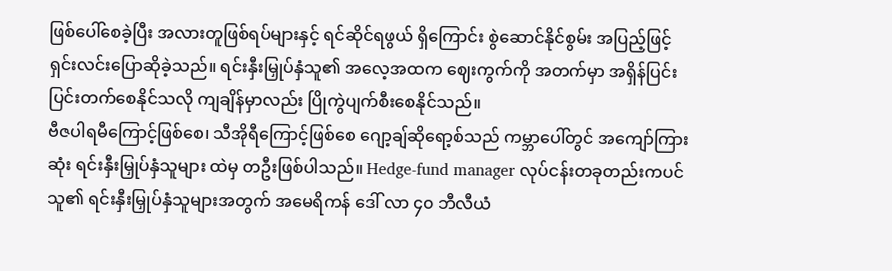ဖြစ်ပေါ်စေခဲ့ပြီး အလားတူဖြစ်ရပ်များနှင့် ရင်ဆိုင်ရဖွယ် ရှိကြောင်း စွဲဆောင်နိုင်စွမ်း အပြည့်ဖြင့် ရှင်းလင်းပြောဆိုခဲ့သည်။ ရင်းနှီးမြှုပ်နှံသူ၏ အလေ့အထက ဈေးကွက်ကို အတက်မှာ အရှိန်ပြင်းပြင်းတက်စေနိုင်သလို ကျချိန်မှာလည်း ပြိုကွဲပျက်စီးစေနိုင်သည်။
ဗီဇပါရမီကြောင့်ဖြစ်စေ၊ သီအိုရီကြောင့်ဖြစ်စေ ဂျော့ချ်ဆိုရော့စ်သည် ကမ္ဘာပေါ်တွင် အကျော်ကြားဆုံး ရင်းနှီးမြှုပ်နှံသူများ ထဲမှ တဦးဖြစ်ပါသည်။ Hedge-fund manager လုပ်ငန်းတခုတည်းကပင် သူ၏ ရင်းနှီးမြှုပ်နှံသူများအတွက် အမေရိကန် ဒေါ် လာ ၄၀ ဘီလီယံ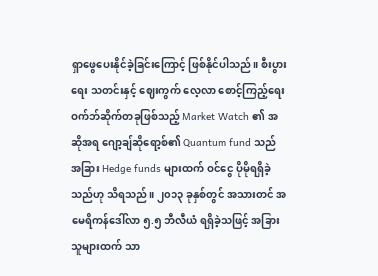ရှာဖွေပေးနိုင်ခဲ့ခြင်းကြောင့် ဖြစ်နိုင်ပါသည်။ စီးပွားရေး သတင်းနှင့် ဈေးကွက် လေ့လာ စောင့်ကြည့်ရေး ဝက်ဘ်ဆိုက်တခုဖြစ်သည့် Market Watch ၏ အဆိုအရ ဂျော့ချ်ဆိုရော့စ်၏ Quantum fund သည် အခြား Hedge funds များထက် ဝင်ငွေ ပိုမိုရရှိခဲ့သည်ဟု သိရသည်။ ၂၀၁၃ ခုနှစ်တွင် အသားတင် အမေရိကန်ဒေါ်လာ ၅.၅ ဘီလီယံ ရရှိခဲ့သဖြင့် အခြားသူများထက် သာ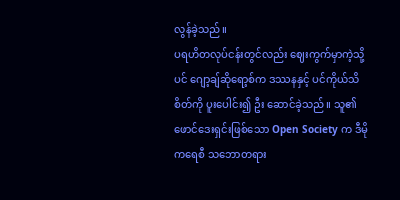လွန်ခဲ့သည်။
ပရဟိတလုပ်ငန်းတွင်လည်း ဈေးကွက်မှာကဲ့သို့ပင် ဂျော့ချ်ဆိုရော့စ်က ဒဿနနှင့် ပင်ကိုယ်သိစိတ်ကို ပူးပေါင်း၍ ဦး ဆောင်ခဲ့သည်။ သူ၏ ဖောင်ဒေးရှင်းဖြစ်သော Open Society က ဒီမိုကရေစီ သဘောတရား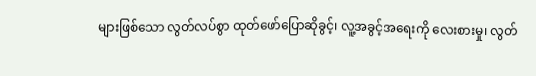များဖြစ်သော လွတ်လပ်စွာ ထုတ်ဖော်ပြောဆိုခွင့်၊ လူ့အခွင့်အရေးကို လေးစားမှု၊ လွတ်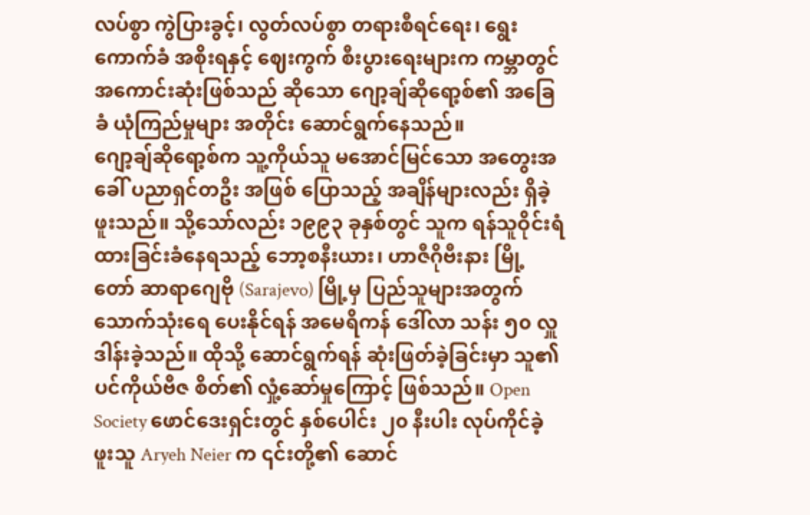လပ်စွာ ကွဲပြားခွင့်၊ လွတ်လပ်စွာ တရားစီရင်ရေး၊ ရွေးကောက်ခံ အစိုးရနှင့် ဈေးကွက် စီးပွားရေးများက ကမ္ဘာတွင် အကောင်းဆုံးဖြစ်သည် ဆိုသော ဂျော့ချ်ဆိုရော့စ်၏ အခြေခံ ယုံကြည်မှုများ အတိုင်း ဆောင်ရွက်နေသည်။
ဂျော့ချ်ဆိုရော့စ်က သူ့ကိုယ်သူ မအောင်မြင်သော အတွေးအခေါ် ပညာရှင်တဦး အဖြစ် ပြောသည့် အချိန်များလည်း ရှိခဲ့ဖူးသည်။ သို့သော်လည်း ၁၉၉၃ ခုနှစ်တွင် သူက ရန်သူဝိုင်းရံထားခြင်းခံနေရသည့် ဘော့စနီးယား၊ ဟာဇီဂိုဗီးနား မြို့တော် ဆာရာဂျေဗို (Sarajevo) မြို့မှ ပြည်သူများအတွက် သောက်သုံးရေ ပေးနိုင်ရန် အမေရိကန် ဒေါ်လာ သန်း ၅၀ လှူဒါန်းခဲ့သည်။ ထိုသို့ ဆောင်ရွက်ရန် ဆုံးဖြတ်ခဲ့ခြင်းမှာ သူ၏ ပင်ကိုယ်ဗီဇ စိတ်၏ လှုံ့ဆော်မှုကြောင့် ဖြစ်သည်။ Open Society ဖောင်ဒေးရှင်းတွင် နှစ်ပေါင်း ၂၀ နီးပါး လုပ်ကိုင်ခဲ့ဖူးသူ Aryeh Neier က ၎င်းတို့၏ ဆောင်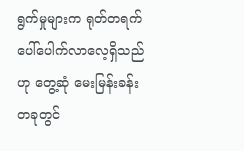ရွက်မှုများက ရုတ်တရက် ပေါ်ပေါက်လာလေ့ရှိသည်ဟု တွေ့ဆုံ မေးမြန်းခန်း တခုတွင်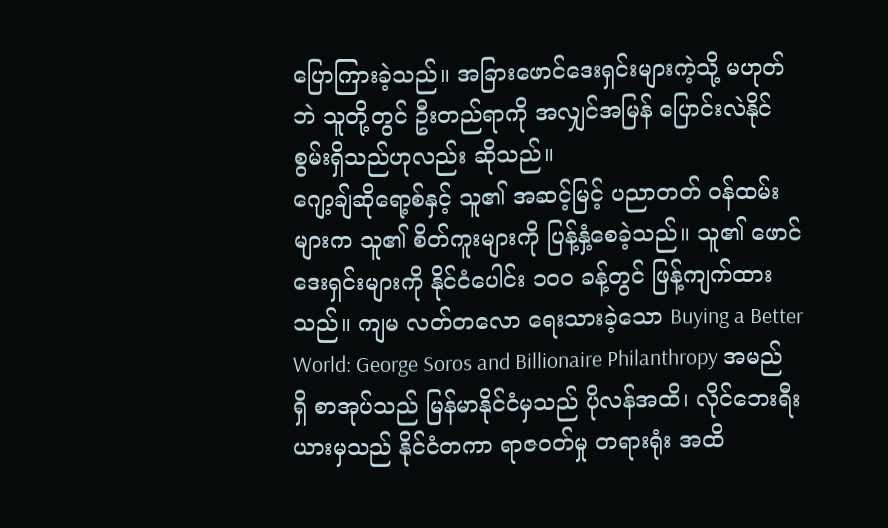ပြောကြားခဲ့သည်။ အခြားဖောင်ဒေးရှင်းများကဲ့သို့ မဟုတ်ဘဲ သူတို့တွင် ဦးတည်ရာကို အလျှင်အမြန် ပြောင်းလဲနိုင်စွမ်းရှိသည်ဟုလည်း ဆိုသည်။
ဂျော့ချ်ဆိုရော့စ်နှင့် သူ၏ အဆင့်မြင့် ပညာတတ် ဝန်ထမ်းများက သူ၏ စိတ်ကူးများကို ပြန့်နှံ့စေခဲ့သည်။ သူ၏ ဖောင်ဒေးရှင်းများကို နိုင်ငံပေါင်း ၁၀၀ ခန့်တွင် ဖြန့်ကျက်ထားသည်။ ကျမ လတ်တလော ရေးသားခဲ့သော Buying a Better World: George Soros and Billionaire Philanthropy အမည်ရှိ စာအုပ်သည် မြန်မာနိုင်ငံမှသည် ပိုလန်အထိ၊ လိုင်ဘေးရီးယားမှသည် နိုင်ငံတကာ ရာဇဝတ်မှု တရားရုံး အထိ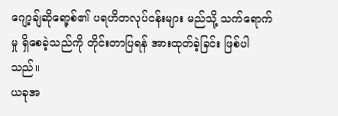ဂျော့ချ်ဆိုရော့စ်၏ ပရဟိတလုပ်ငန်းများ မည်သို့ သက်ရောက်မှု ရှိစေခဲ့သည်ကို တိုင်းတာပြရန် အားထုတ်ခဲ့ခြင်း ဖြစ်ပါသည်။
ယခုအ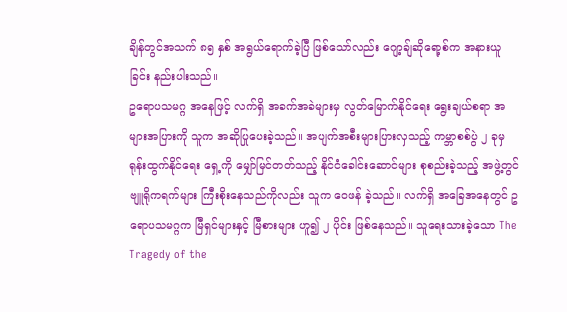ချိန်တွင်အသက် ၈၅ နှစ် အရွယ်ရောက်ခဲ့ပြီ ဖြစ်သော်လည်း ဂျော့ချ်ဆိုရော့စ်က အနားယူခြင်း နည်းပါးသည်။
ဥရောပသမဂ္ဂ အနေဖြင့် လက်ရှိ အခက်အခဲများမှ လွတ်မြောက်နိုင်ရေး ရွေးချယ်စရာ အများအပြားကို သူက အဆိုပြုပေးခဲ့သည်။ အပျက်အစီးများပြားလှသည့် ကမ္ဘာစစ်ပွဲ ၂ ခုမှ ရုန်းထွက်နိုင်ရေး ရှေ့ကို မျှော်မြင်တတ်သည့် နိုင်ငံခေါင်းဆောင်များ စုစည်းခဲ့သည့် အဖွဲ့တွင် ဗျူရိုကရက်များ ကြီးစိုးနေသည်ကိုလည်း သူက ဝေဖန် ခဲ့သည်။ လက်ရှိ အခြေအနေတွင် ဥရောပသမဂ္ဂက မြီရှင်များနှင့် မြီစားများ ဟူ၍ ၂ ပိုင်း ဖြစ်နေသည်။ သူရေးသားခဲ့သော The Tragedy of the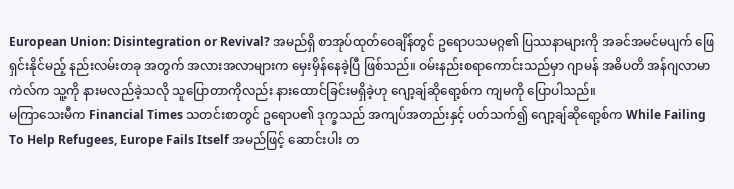European Union: Disintegration or Revival? အမည်ရှိ စာအုပ်ထုတ်ဝေချိန်တွင် ဥရောပသမဂ္ဂ၏ ပြဿနာများကို အခင်အမင်မပျက် ဖြေရှင်းနိုင်မည့် နည်းလမ်းတခု အတွက် အလားအလာများက မှေးမှိန်နေခဲ့ပြီ ဖြစ်သည်။ ဝမ်းနည်းစရာကောင်းသည်မှာ ဂျာမန် အဓိပတိ အန်ဂျလာမာကဲလ်က သူ့ကို နားမလည်ခဲ့သလို သူပြောတာကိုလည်း နားထောင်ခြင်းမရှိခဲ့ဟု ဂျော့ချ်ဆိုရော့စ်က ကျမကို ပြောပါသည်။
မကြာသေးမီက Financial Times သတင်းစာတွင် ဥရောပ၏ ဒုက္ခသည် အကျပ်အတည်းနှင့် ပတ်သက်၍ ဂျော့ချ်ဆိုရော့စ်က While Failing To Help Refugees, Europe Fails Itself အမည်ဖြင့် ဆောင်းပါး တ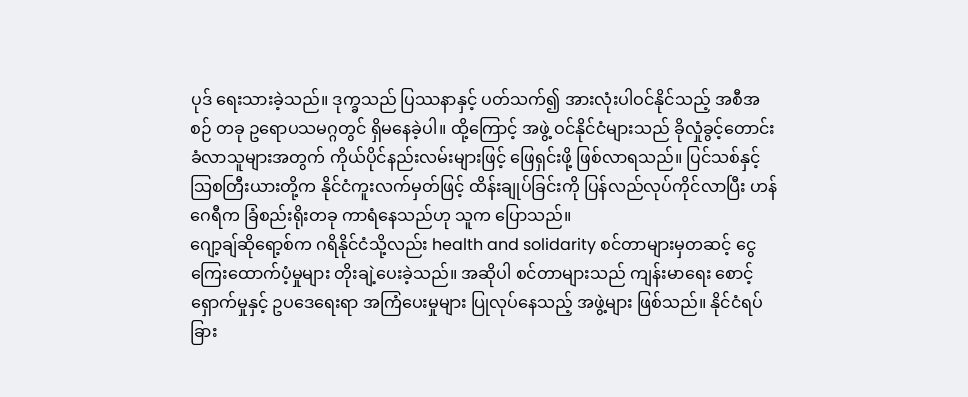ပုဒ် ရေးသားခဲ့သည်။ ဒုက္ခသည် ပြဿနာနှင့် ပတ်သက်၍ အားလုံးပါဝင်နိုင်သည့် အစီအစဉ် တခု ဥရောပသမဂ္ဂတွင် ရှိမနေခဲ့ပါ။ ထို့ကြောင့် အဖွဲ့ ဝင်နိုင်ငံများသည် ခိုလှုံခွင့်တောင်းခံလာသူများအတွက် ကိုယ်ပိုင်နည်းလမ်းများဖြင့် ဖြေရှင်းဖို့ ဖြစ်လာရသည်။ ပြင်သစ်နှင့် သြစတြီးယားတို့က နိုင်ငံကူးလက်မှတ်ဖြင့် ထိန်းချုပ်ခြင်းကို ပြန်လည်လုပ်ကိုင်လာပြီး ဟန်ဂေရီက ခြံစည်းရိုးတခု ကာရံနေသည်ဟု သူက ပြောသည်။
ဂျော့ချ်ဆိုရော့စ်က ဂရိနိုင်ငံသို့လည်း health and solidarity စင်တာများမှတဆင့် ငွေကြေးထောက်ပံ့မှုများ တိုးချဲ့ပေးခဲ့သည်။ အဆိုပါ စင်တာများသည် ကျန်းမာရေး စောင့်ရှောက်မှုနှင့် ဥပဒေရေးရာ အကြံပေးမှုများ ပြုလုပ်နေသည့် အဖွဲ့များ ဖြစ်သည်။ နိုင်ငံရပ်ခြား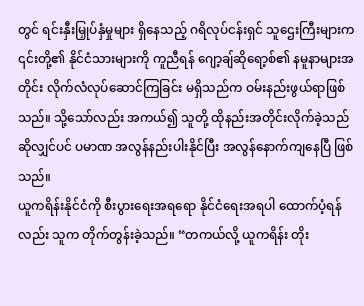တွင် ရင်းနှီးမြှုပ်နှံမှုများ ရှိနေသည့် ဂရိလုပ်ငန်းရှင် သူဌေးကြီးများက ၎င်းတို့၏ နိုင်ငံသားများကို ကူညီရန် ဂျော့ချ်ဆိုရော့စ်၏ နမူနာများအတိုင်း လိုက်လံလုပ်ဆောင်ကြခြင်း မရှိသည်က ဝမ်းနည်းဖွယ်ရာဖြစ်သည်။ သို့သော်လည်း အကယ်၍ သူတို့ ထိုနည်းအတိုင်းလိုက်ခဲ့သည်ဆိုလျှင်ပင် ပမာဏ အလွန်နည်းပါးနိုင်ပြီး အလွန်နောက်ကျနေပြီ ဖြစ်သည်။
ယူကရိန်းနိုင်ငံကို စီးပွားရေးအရရော နိုင်ငံရေးအရပါ ထောက်ပံ့ရန်လည်း သူက တိုက်တွန်းခဲ့သည်။ “တကယ်လို့ ယူကရိန်း တိုး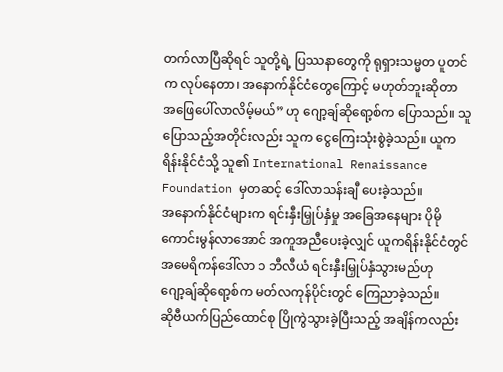တက်လာပြီဆိုရင် သူတို့ရဲ့ ပြဿနာတွေကို ရုရှားသမ္မတ ပူတင်က လုပ်နေတာ၊ အနောက်နိုင်ငံတွေကြောင့် မဟုတ်ဘူးဆိုတာ အဖြေပေါ်လာလိမ့်မယ်” ဟု ဂျော့ချ်ဆိုရော့စ်က ပြောသည်။ သူပြောသည့်အတိုင်းလည်း သူက ငွေကြေးသုံးစွဲခဲ့သည်။ ယူကရိန်းနိုင်ငံသို့ သူ၏ International Renaissance Foundation မှတဆင့် ဒေါ်လာသန်းချီ ပေးခဲ့သည်။
အနောက်နိုင်ငံများက ရင်းနှီးမြှုပ်နှံမှု အခြေအနေများ ပိုမိုကောင်းမွန်လာအောင် အကူအညီပေးခဲ့လျှင် ယူကရိန်းနိုင်ငံတွင် အမေရိကန်ဒေါ်လာ ၁ ဘီလီယံ ရင်းနှီးမြှုပ်နှံသွားမည်ဟု ဂျော့ချ်ဆိုရော့စ်က မတ်လကုန်ပိုင်းတွင် ကြေညာခဲ့သည်။
ဆိုဗီယက်ပြည်ထောင်စု ပြိုကွဲသွားခဲ့ပြီးသည့် အချိန်ကလည်း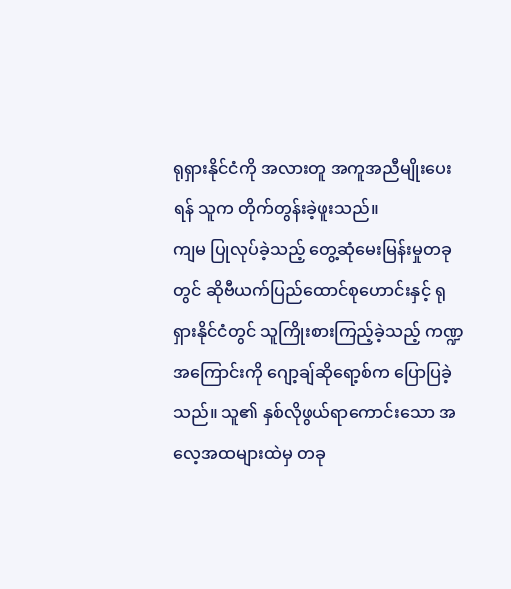ရုရှားနိုင်ငံကို အလားတူ အကူအညီမျိုးပေးရန် သူက တိုက်တွန်းခဲ့ဖူးသည်။
ကျမ ပြုလုပ်ခဲ့သည့် တွေ့ဆုံမေးမြန်းမှုတခုတွင် ဆိုဗီယက်ပြည်ထောင်စုဟောင်းနှင့် ရုရှားနိုင်ငံတွင် သူကြိုးစားကြည့်ခဲ့သည့် ကဏ္ဍအကြောင်းကို ဂျော့ချ်ဆိုရော့စ်က ပြောပြခဲ့သည်။ သူ၏ နှစ်လိုဖွယ်ရာကောင်းသော အလေ့အထများထဲမှ တခု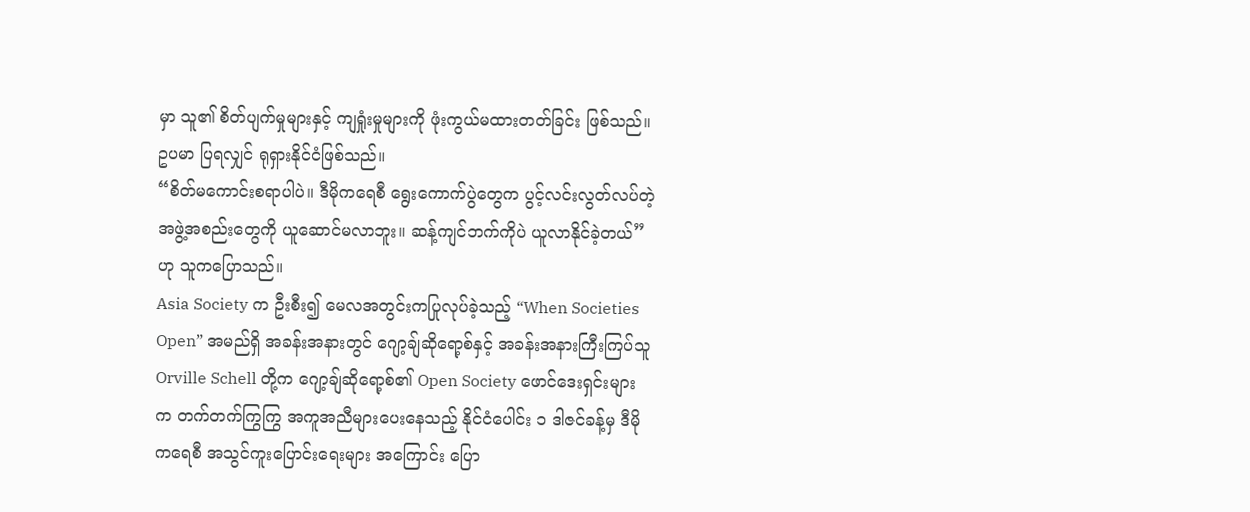မှာ သူ၏ စိတ်ပျက်မှုများနှင့် ကျရှုံးမှုများကို ဖုံးကွယ်မထားတတ်ခြင်း ဖြစ်သည်။ ဥပမာ ပြရလျှင် ရုရှားနိုင်ငံဖြစ်သည်။
“စိတ်မကောင်းစရာပါပဲ။ ဒီမိုကရေစီ ရွေးကောက်ပွဲတွေက ပွင့်လင်းလွတ်လပ်တဲ့ အဖွဲ့အစည်းတွေကို ယူဆောင်မလာဘူး။ ဆန့်ကျင်ဘက်ကိုပဲ ယူလာနိုင်ခဲ့တယ်” ဟု သူကပြောသည်။
Asia Society က ဦးစီး၍ မေလအတွင်းကပြုလုပ်ခဲ့သည့် “When Societies Open” အမည်ရှိ အခန်းအနားတွင် ဂျော့ချ်ဆိုရော့စ်နှင့် အခန်းအနားကြီးကြပ်သူ Orville Schell တို့က ဂျော့ချ်ဆိုရော့စ်၏ Open Society ဖောင်ဒေးရှင်းများက တက်တက်ကြွကြွ အကူအညီများပေးနေသည့် နိုင်ငံပေါင်း ၁ ဒါဇင်ခန့်မှ ဒီမိုကရေစီ အသွင်ကူးပြောင်းရေးများ အကြောင်း ပြော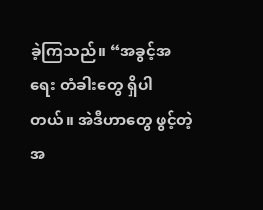ခဲ့ကြသည်။ “အခွင့်အရေး တံခါးတွေ ရှိပါတယ်။ အဲဒီဟာတွေ ဖွင့်တဲ့ အ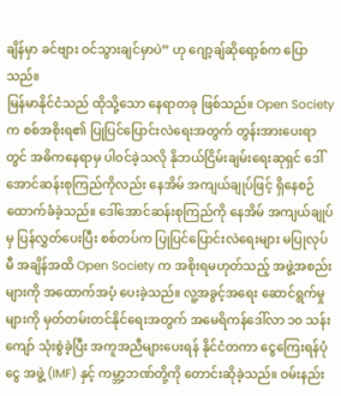ချိန်မှာ ခင်ဗျား ဝင်သွားချင်မှာပဲ” ဟု ဂျော့ချ်ဆိုရော့စ်က ပြောသည်။
မြန်မာနိုင်ငံသည် ထိုသို့သော နေရာတခု ဖြစ်သည်။ Open Society က စစ်အစိုးရ၏ ပြုပြင်ပြောင်းလဲရေးအတွက် တွန်းအားပေးရာတွင် အဓိကနေရာမှ ပါဝင်ခဲ့သလို နိုဘယ်ငြိမ်းချမ်းရေးဆုရှင် ဒေါ်အောင်ဆန်းစုကြည်ကိုလည်း နေအိမ် အကျယ်ချုပ်ဖြင့် ရှိနေစဉ် ထောက်ခံခဲ့သည်။ ဒေါ်အောင်ဆန်းစုကြည်ကို နေအိမ် အကျယ်ချုပ်မှ ပြန်လွှတ်ပေးပြီး စစ်တပ်က ပြုပြင်ပြောင်းလဲရေးများ မပြုလုပ်မီ အချိန်အထိ Open Society က အစိုးရမဟုတ်သည့် အဖွဲ့အစည်းများကို အထောက်အပံ့ ပေးခဲ့သည်။ လူ့အခွင့်အရေး ဆောင်ရွက်မှုများကို မှတ်တမ်းတင်နိုင်ရေးအတွက် အမေရိကန်ဒေါ်လာ ၁၀ သန်းကျော် သုံးစွဲခဲ့ပြီး အကူအညီများပေးရန် နိုင်ငံတကာ ငွေကြေးရန်ပုံငွေ အဖွဲ့ (IMF) နှင့် ကမ္ဘာ့ဘဏ်တို့ကို တောင်းဆိုခဲ့သည်။ ဝမ်းနည်း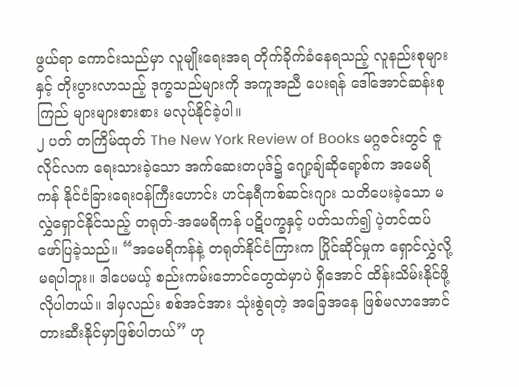ဖွယ်ရာ ကောင်းသည်မှာ လူမျိုးရေးအရ တိုက်ခိုက်ခံနေရသည့် လူနည်းစုများနှင့် တိုးပွားလာသည့် ဒုက္ခသည်များကို အကူအညီ ပေးရန် ဒေါ်အောင်ဆန်းစုကြည် များများစားစား မလုပ်နိုင်ခဲ့ပါ။
၂ ပတ် တကြိမ်ထုတ် The New York Review of Books မဂ္ဂဇင်းတွင် ဇူလိုင်လက ရေးသားခဲ့သော အက်ဆေးတပုဒ်၌ ဂျော့ချ်ဆိုရော့စ်က အမေရိကန် နိုင်ငံခြားရေးဝန်ကြီးဟောင်း ဟင်နရီကစ်ဆင်းဂျား သတိပေးခဲ့သော မလွှဲရှောင်နိုင်သည့် တရုတ်-အမေရိကန် ပဋိပက္ခနှင့် ပတ်သက်၍ ပဲ့တင်ထပ်ဖော်ပြခဲ့သည်။ “အမေရိကန်နဲ့ တရုတ်နိုင်ငံကြားက ပြိုင်ဆိုင်မှုက ရှောင်လွှဲလို့ မရပါဘူး။ ဒါပေမယ့် စည်းကမ်းဘောင်တွေထဲမှာပဲ ရှိအောင် ထိန်းသိမ်းနိုင်ဖို့ လိုပါတယ်။ ဒါမှလည်း စစ်အင်အား သုံးစွဲရတဲ့ အခြေအနေ ဖြစ်မလာအောင် တားဆီးနိုင်မှာဖြစ်ပါတယ်” ဟု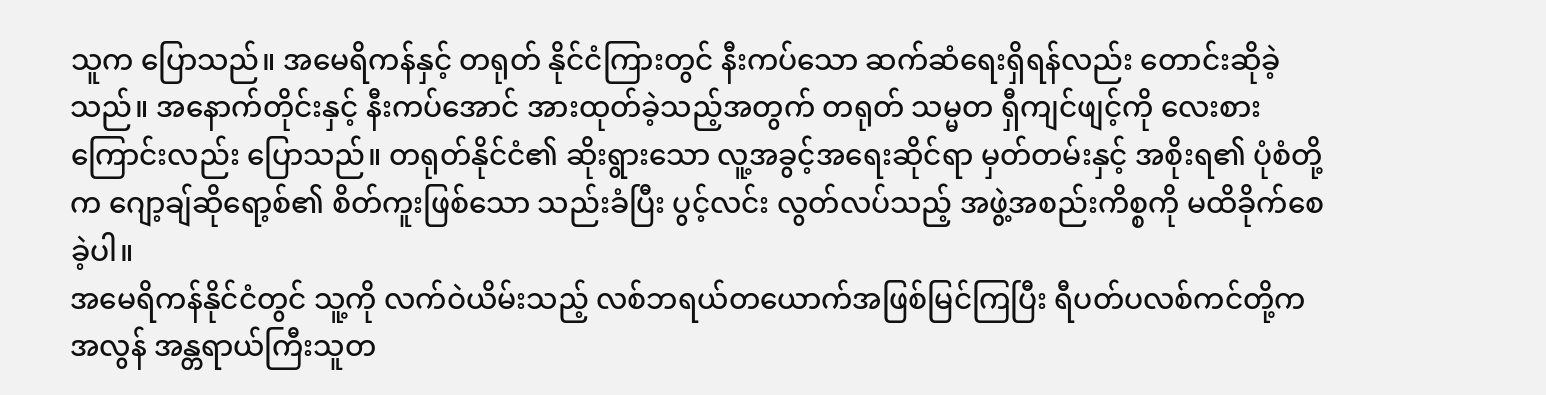သူက ပြောသည်။ အမေရိကန်နှင့် တရုတ် နိုင်ငံကြားတွင် နီးကပ်သော ဆက်ဆံရေးရှိရန်လည်း တောင်းဆိုခဲ့သည်။ အနောက်တိုင်းနှင့် နီးကပ်အောင် အားထုတ်ခဲ့သည့်အတွက် တရုတ် သမ္မတ ရှီကျင်ဖျင့်ကို လေးစားကြောင်းလည်း ပြောသည်။ တရုတ်နိုင်ငံ၏ ဆိုးရွားသော လူ့အခွင့်အရေးဆိုင်ရာ မှတ်တမ်းနှင့် အစိုးရ၏ ပုံစံတို့က ဂျော့ချ်ဆိုရော့စ်၏ စိတ်ကူးဖြစ်သော သည်းခံပြီး ပွင့်လင်း လွတ်လပ်သည့် အဖွဲ့အစည်းကိစ္စကို မထိခိုက်စေခဲ့ပါ။
အမေရိကန်နိုင်ငံတွင် သူ့ကို လက်ဝဲယိမ်းသည့် လစ်ဘရယ်တယောက်အဖြစ်မြင်ကြပြီး ရီပတ်ပလစ်ကင်တို့က အလွန် အန္တရာယ်ကြီးသူတ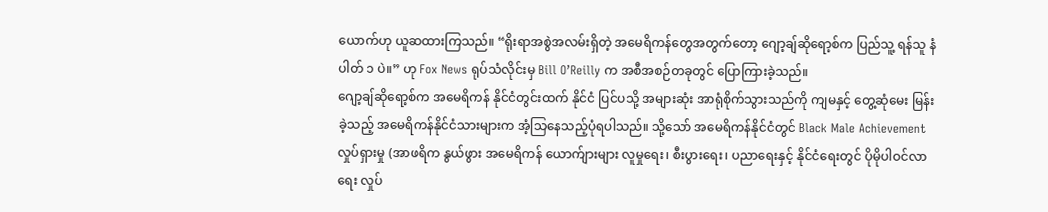ယောက်ဟု ယူဆထားကြသည်။ “ရိုးရာအစွဲအလမ်းရှိတဲ့ အမေရိကန်တွေအတွက်တော့ ဂျော့ချ်ဆိုရော့စ်က ပြည်သူ့ ရန်သူ နံပါတ် ၁ ပဲ။” ဟု Fox News ရုပ်သံလိုင်းမှ Bill O’Reilly က အစီအစဉ်တခုတွင် ပြောကြားခဲ့သည်။
ဂျော့ချ်ဆိုရော့စ်က အမေရိကန် နိုင်ငံတွင်းထက် နိုင်ငံ ပြင်ပသို့ အများဆုံး အာရုံစိုက်သွားသည်ကို ကျမနှင့် တွေ့ဆုံမေး မြန်းခဲ့သည့် အမေရိကန်နိုင်ငံသားများက အံ့သြနေသည့်ပုံရပါသည်။ သို့သော် အမေရိကန်နိုင်ငံတွင် Black Male Achievement လှုပ်ရှားမှု (အာဖရိက နွယ်ဖွား အမေရိကန် ယောက်ျားများ လူမှုရေး၊ စီးပွားရေး၊ ပညာရေးနှင့် နိုင်ငံရေးတွင် ပိုမိုပါဝင်လာ ရေး လှုပ်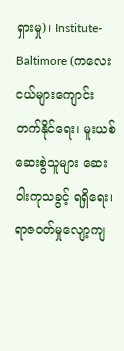ရှားမှု)၊ Institute-Baltimore (ကလေးငယ်များကျောင်းတက်နိုင်ရေး၊ မူးယစ်ဆေးစွဲသူများ ဆေးဝါးကုသခွင့် ရရှိရေး၊ ရာဇဝတ်မှုလျော့ကျ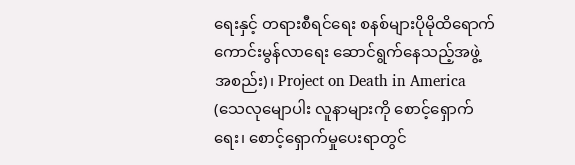ရေးနှင့် တရားစီရင်ရေး စနစ်များပိုမိုထိရောက်ကောင်းမွန်လာရေး ဆောင်ရွက်နေသည့်အဖွဲ့ အစည်း)၊ Project on Death in America (သေလုမျောပါး လူနာများကို စောင့်ရှောက်ရေး၊ စောင့်ရှောက်မှုပေးရာတွင်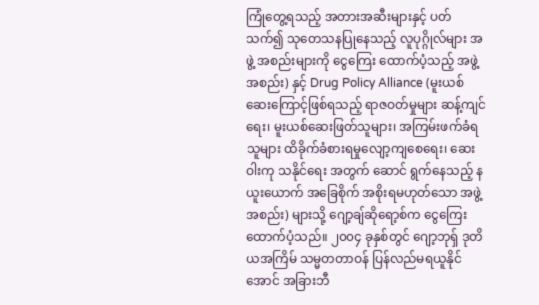ကြုံတွေ့ရသည့် အတားအဆီးများနှင့် ပတ်သက်၍ သုတေသနပြုနေသည့် လူပုဂ္ဂိုလ်များ အဖွဲ့ အစည်းများကို ငွေကြေး ထောက်ပံ့သည့် အဖွဲ့အစည်း) နှင့် Drug Policy Alliance (မူးယစ်ဆေးကြောင့်ဖြစ်ရသည့် ရာဇဝတ်မှုများ ဆန့်ကျင်ရေး၊ မူးယစ်ဆေးဖြတ်သူများ၊ အကြမ်းဖက်ခံရသူများ ထိခိုက်ခံစားရမှုလျော့ကျစေရေး၊ ဆေးဝါးကု သနိုင်ရေး အတွက် ဆောင် ရွက်နေသည့် နယူးယောက် အခြေစိုက် အစိုးရမဟုတ်သော အဖွဲ့အစည်း) များသို့ ဂျော့ချ်ဆိုရော့စ်က ငွေကြေးထောက်ပံ့သည်။ ၂၀၀၄ ခုနှစ်တွင် ဂျော့ဘုရှ် ဒုတိယအကြိမ် သမ္မတတာဝန် ပြန်လည်မရယူနိုင် အောင် အခြားဘီ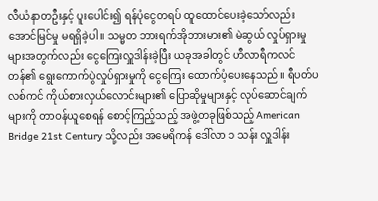လီယံနာတဦးနှင့် ပူးပေါင်း၍ ရန်ပုံငွေတရပ် ထူထောင်ပေးခဲ့သော်လည်း အောင်မြင်မှု မရရှိခဲ့ပါ။ သမ္မတ ဘားရက်အိုဘားမား၏ မဲဆွယ် လှုပ်ရှားမှုများအတွက်လည်း ငွေကြေးလှူဒါန်းခဲ့ပြီး ယခုအခါတွင် ဟီလာရီကလင်တန်၏ ရွေးကောက်ပွဲလှုပ်ရှားမှုကို ငွေကြေး ထောက်ပံ့ပေးနေသည်။ ရီပတ်ပလစ်ကင် ကိုယ်စားလှယ်လောင်းများ၏ ပြောဆိုမှုများနှင့် လုပ်ဆောင်ချက်များကို တာဝန်ယူစေရန် စောင့်ကြည့်သည့် အဖွဲ့တခုဖြစ်သည့် American Bridge 21st Century သို့လည်း အမေရိကန် ဒေါ်လာ ၁ သန်း လှူဒါန်း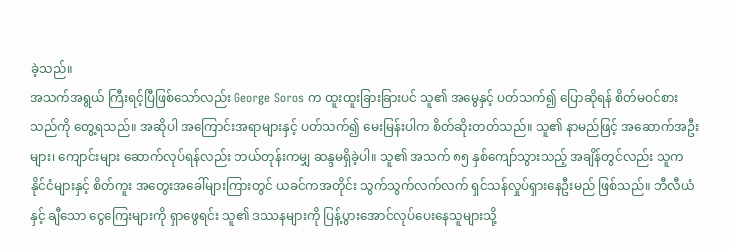ခဲ့သည်။
အသက်အရွယ် ကြီးရင့်ပြီဖြစ်သော်လည်း George Soros က ထူးထူးခြားခြားပင် သူ၏ အမွေနှင့် ပတ်သက်၍ ပြောဆိုရန် စိတ်မဝင်စားသည်ကို တွေ့ရသည်။ အဆိုပါ အကြောင်းအရာများနှင့် ပတ်သက်၍ မေးမြန်းပါက စိတ်ဆိုးတတ်သည်။ သူ၏ နာမည်ဖြင့် အဆောက်အဦးများ၊ ကျောင်းများ ဆောက်လုပ်ရန်လည်း ဘယ်တုန်းကမျှ ဆန္ဒမရှိခဲ့ပါ။ သူ၏ အသက် ၈၅ နှစ်ကျော်သွားသည့် အချိန်တွင်လည်း သူက နိုင်ငံများနှင့် စိတ်ကူး အတွေးအခေါ်များကြားတွင် ယခင်ကအတိုင်း သွက်သွက်လက်လက် ရှင်သန်လှုပ်ရှားနေဦးမည် ဖြစ်သည်။ ဘီလီယံနှင့် ချီသော ငွေကြေးများကို ရှာဖွေရင်း သူ၏ ဒဿနများကို ပြန့်ပွားအောင်လုပ်ပေးနေသူများသို့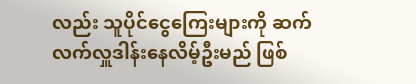လည်း သူပိုင်ငွေကြေးများကို ဆက်လက်လှူဒါန်းနေလိမ့်ဦးမည် ဖြစ်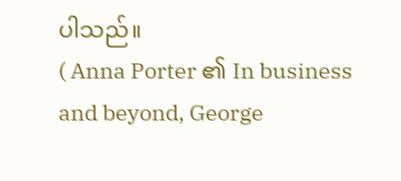ပါသည်။
( Anna Porter ၏ In business and beyond, George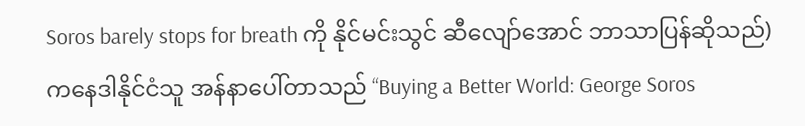Soros barely stops for breath ကို နိုင်မင်းသွင် ဆီလျော်အောင် ဘာသာပြန်ဆိုသည်)
ကနေဒါနိုင်ငံသူ အန်နာပေါ်တာသည် “Buying a Better World: George Soros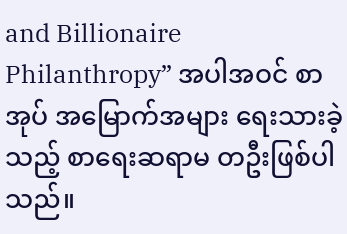and Billionaire Philanthropy” အပါအဝင် စာအုပ် အမြောက်အများ ရေးသားခဲ့သည့် စာရေးဆရာမ တဦးဖြစ်ပါသည်။